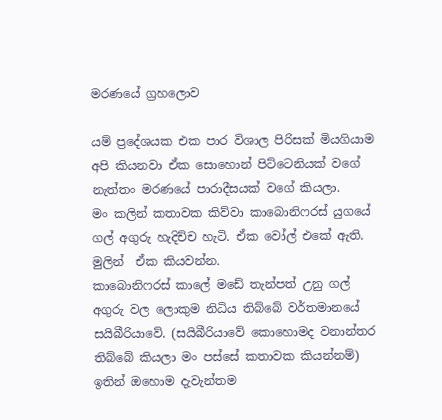මරණයේ ග්‍රහලොව

යම් ප්‍රදේශයක එක පාර විශාල පිරිසක් මියගියාම අපි කියනවා ඒක සොහොන් පිට්ටෙනියක් වගේ නැත්තං මරණයේ පාරාදීසයක් වගේ කියලා.
මං කලින් කතාවක කිව්වා කාබොනිෆරස් යුගයේ ගල් අගුරු හැදිච්ච හැටි. ඒක වෝල් එකේ ඇති. මුලින්  ඒක කියවන්න.
කාබොනිෆරස් කාලේ මඩේ තැන්පත් උනු ගල් අගුරු වල ලොකුම නිධිය තිබ්බේ වර්තමානයේ සයිබීරියාවේ. (සයිබීරියාවේ කොහොමද වනාන්තර තිබ්බේ කියලා මං පස්සේ කතාවක කියන්නම්)
ඉතින් ඔහොම දැවැන්තම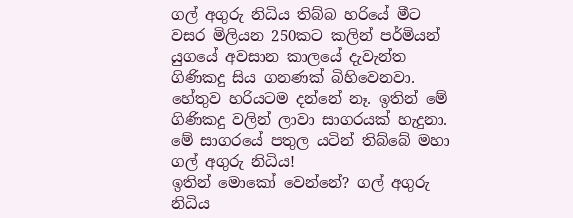ගල් අගුරු නිධිය තිබ්බ හරියේ මීට වසර මිලියන 250කට කලින් පර්මියන් යුගයේ අවසාන කාලයේ දැවැන්ත ගිණිකදු සිය ගනණක් බිහිවෙනවා. හේතුව හරියටම දන්නේ නෑ. ඉතින් මේ ගිණිකදු වලින් ලාවා සාගරයක් හැදුනා.
මේ සාගරයේ පතුල යටින් තිබ්බේ මහා ගල් අගුරු නිධිය!
ඉතින් මොකෝ වෙන්නේ? ගල් අගුරු නිධිය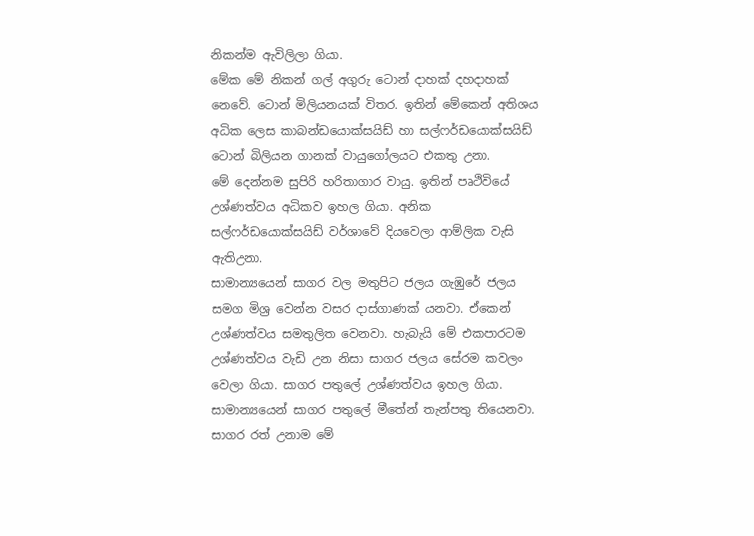නිකන්ම ඇවිලිලා ගියා.
මේක මේ නිකන් ගල් අගුරු ටොන් දාහක් දහදාහක් නෙවේ. ටොන් මිලියනයක් විතර. ඉතින් මේකෙන් අතිශය අධික ලෙස කාබන්ඩයොක්සයිඩ් හා සල්ෆර්ඩයොක්සයිඩ් ටොන් බිලියන ගානක් වායුගෝලයට එකතු උනා.
මේ දෙන්නම සුපිරි හරිතාගාර වායු. ඉතින් පෘථිවියේ උශ්ණත්වය අධිකව ඉහල ගියා. අනික සල්ෆර්ඩයොක්සයිඩ් වර්ශාවේ දියවෙලා ආම්ලික වැසි ඇතිඋනා.
සාමාන්‍යයෙන් සාගර වල මතුපිට ජලය ගැඹුරේ ජලය සමග මිශ්‍ර වෙන්න වසර දාස්ගාණක් යනවා. ඒකෙන් උශ්ණත්වය සමතුලිත වෙනවා. හැබැයි මේ එකපාරටම උශ්ණත්වය වැඩි උන නිසා සාගර ජලය සේරම කවලං වෙලා ගියා. සාගර පතුලේ උශ්ණත්වය ඉහල ගියා.
සාමාන්‍යයෙන් සාගර පතුලේ මීතේන් තැන්පතු තියෙනවා. සාගර රත් උනාම මේ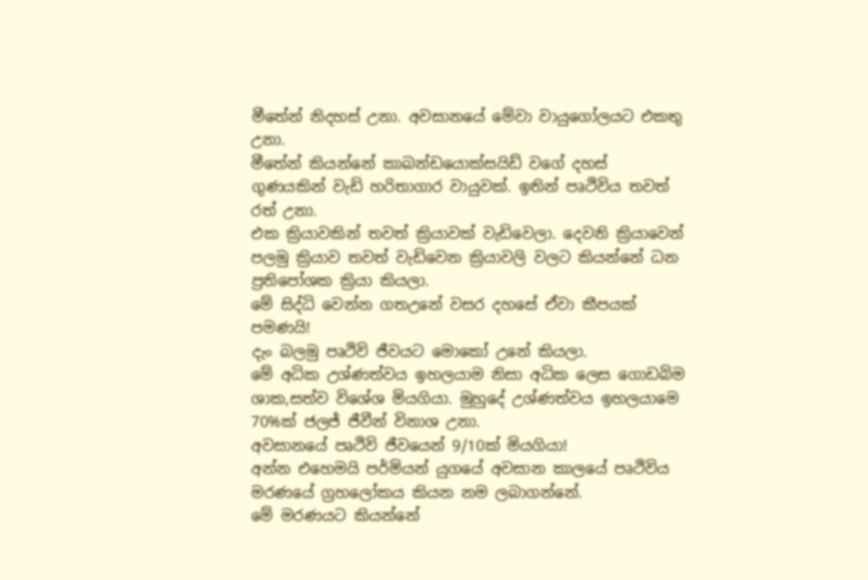මීතේන් නිදහස් උනා. අවසානයේ මේවා වායුගෝලයට එකතු උනා.
මීතේන් කියන්නේ කාබන්ඩයොක්සයිඩ් වගේ දහස් ගුණයකින් වැඩි හරිතාගාර වායුවක්. ඉතින් පෘථිවිය තවත් රත් උනා.
එක ක්‍රියාවකින් තවත් ක්‍රියාවක් වැඩිවෙලා. දෙවනි ක්‍රියාවෙන් පලමු ක්‍රියාව තවත් වැඩිවෙන ක්‍රියාවලි වලට කියන්නේ ධන ප්‍රතිපෝශක ක්‍රියා කියලා.
මේ සිද්ධි වෙන්න ගතඋනේ වසර දහසේ ඒවා කීපයක් පමණයි!
දැං බලමු පෘථිවි ජීවයට මොකෝ උනේ කියලා.
මේ අධික උශ්ණත්වය ඉහලයාම නිසා අධික ලෙස ගොඩබිම ශාක,සත්ව විශේශ මියගියා. මුහුදේ උශ්ණත්වය ඉහලයාමෙ 70%ක් ජලජ් ජීවීන් විනාශ උනා.
අවසානයේ පෘථිවි ජීවයෙන් 9/10ක් මියගියා!
අන්න එහෙමයි පර්මියන් යුගයේ අවසාන කාලයේ පෘථිවිය මරණයේ ග්‍රහලෝකය කියන නම ලබාගන්නේ.
මේ මරණයට කියන්නේ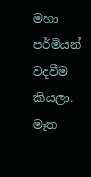මහා පර්මියන් වදවීම කියලා. මෑත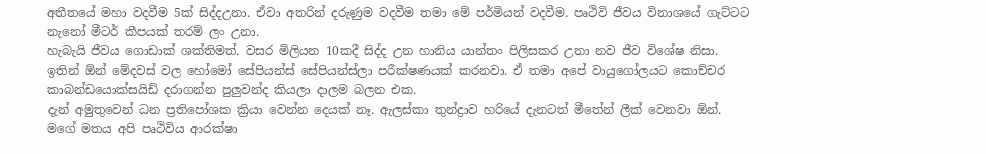අතීතයේ මහා වදවීම 5ක් සිද්දඋනා. ඒවා අතරින් දරුණුම වදවීම තමා මේ පර්මියන් වදවීම. පෘථිවි ජීවය විනාශයේ ගැට්ටට නැනෝ මීටර් කීපයක් තරම් ලං උනා.
හැබැයි ජීවය ගොඩාක් ශක්තිමත්. වසර මිලියන 10කදී සිද්ද උන හානිය යාන්තං පිලිසකර උනා නව ජීව විශේෂ නිසා.
ඉතින් ඕන් මේදවස් වල හෝමෝ සේපියන්ස් සේපියන්ස්ලා පරීක්ෂණයක් කරනවා. ඒ තමා අපේ වායුගෝලයට කොච්චර කාබන්ඩයොක්සයිඩ් දරාගන්න පුලුවන්ද කියලා දාලම බලන එක.
දැන් අමුතුවෙන් ධන ප්‍රතිපෝශක ක්‍රියා වෙන්න දෙයක් නෑ. ඇලස්කා තුන්ද්‍රාව හරියේ දැනටත් මීතේන් ලීක් වෙනවා ඕන්.
මගේ මතය අපි පෘථිවිය ආරක්ෂා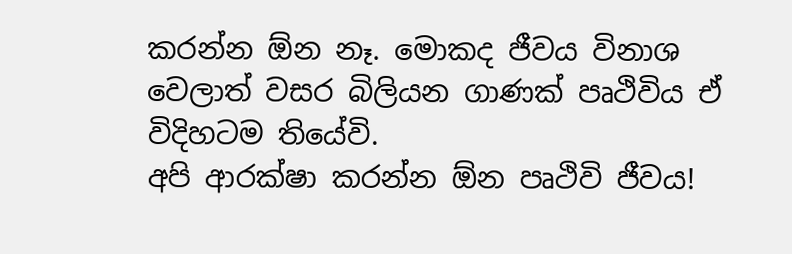කරන්න ඕන නෑ. මොකද ජීවය විනාශ වෙලාත් වසර බිලියන ගාණක් පෘථිවිය ඒ විදිහටම තියේවි.
අපි ආරක්ෂා කරන්න ඕන පෘථිවි ජීවය!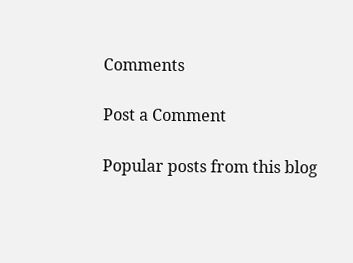Comments

Post a Comment

Popular posts from this blog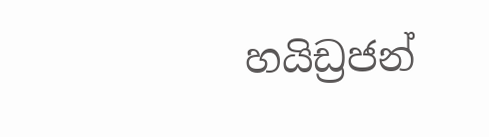හයිඩ්‍රජන්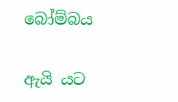බෝම්බය

ඇයි යට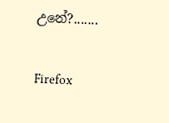උනේ?.......

Firefox